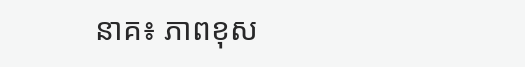នាគ៖ ភាពខុស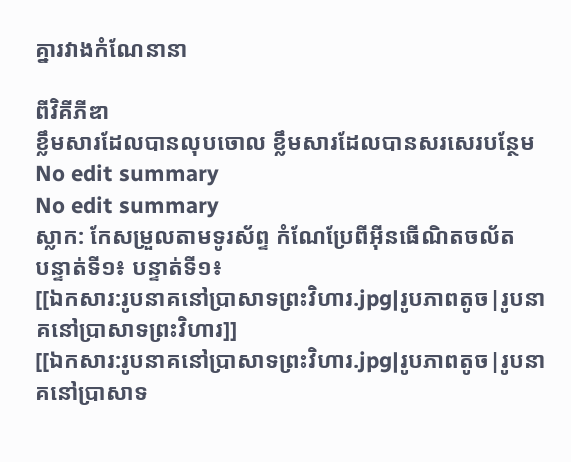គ្នារវាងកំណែនានា

ពីវិគីភីឌា
ខ្លឹមសារដែលបានលុបចោល ខ្លឹមសារដែលបានសរសេរបន្ថែម
No edit summary
No edit summary
ស្លាក: កែសម្រួលតាមទូរស័ព្ទ កំណែប្រែពីអ៊ីនធើណិតចល័ត
បន្ទាត់ទី១៖ បន្ទាត់ទី១៖
[[ឯកសារ:រូបនាគនៅប្រាសាទព្រះវិហារ.jpg|រូបភាពតូច|រូបនាគនៅប្រាសាទព្រះវិហារ]]
[[ឯកសារ:រូបនាគនៅប្រាសាទព្រះវិហារ.jpg|រូបភាពតូច|រូបនាគនៅប្រាសាទ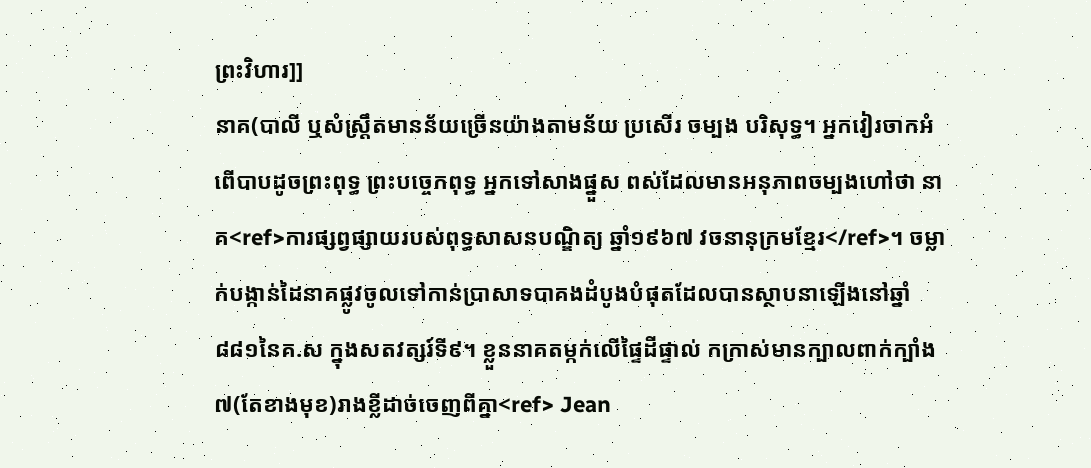ព្រះវិហារ]]
នាគ(បាលី ឬសំស្រ្តឹតមានន័យច្រើនយ៉ាងតាមន័យ ប្រសើរ ចម្បង បរិសុទ្ធ។ អ្នកវៀរចាកអំពើបាបដូចព្រះពុទ្ធ ព្រះបច្ចេកពុទ្ធ អ្នកទៅសាងផ្នួស ពស់ដែលមានអនុភាពចម្បងហៅថា នាគ<ref>ការផ្សព្វផ្សាយរបស់ពុទ្ធសាសនបណ្ឌិត្យ ឆ្នាំ១៩៦៧ វចនានុក្រមខ្មែរ</ref>។ ចម្លាក់បង្កាន់ដៃនាគផ្លូវចូលទៅកាន់ប្រាសាទបាគងដំបូងបំផុតដែលបានស្ថាបនាឡើងនៅឆ្នាំ៨៨១នៃគ.ស ក្នុងសតវត្សរ៍ទី៩។ ខ្លួននាគតម្កក់លើផ្ទៃដីផ្ទាល់ កក្រាស់មានក្បាលពាក់ក្បាំង៧(តែខាងមុខ)រាងខ្លីដាច់ចេញពីគ្នា<ref> Jean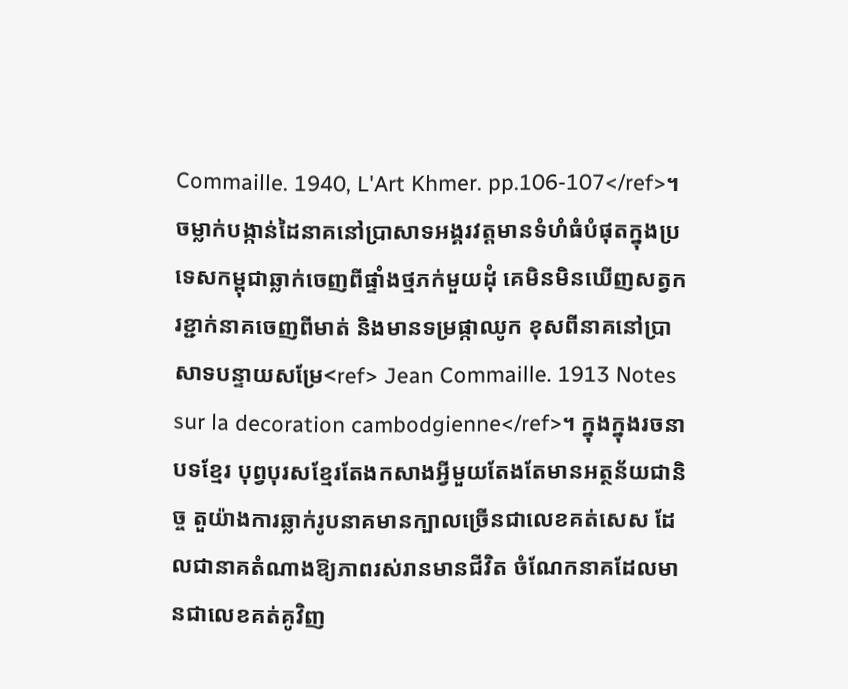Commaille. 1940, L'Art Khmer. pp.106-107</ref>។ ចម្លាក់បង្កាន់ដៃនាគនៅប្រាសាទអង្គរវត្តមានទំហំធំបំផុតក្នុងប្រទេសកម្ពុជាឆ្លាក់ចេញពីផ្ទាំងថ្មភក់មួយដុំ គេមិនមិនឃើញសត្វករខ្ជាក់នាគចេញពីមាត់ និងមានទម្រផ្កាឈូក ខុសពីនាគនៅប្រាសាទបន្ទាយសម្រែ<ref> Jean Commaille. 1913 Notes sur la decoration cambodgienne</ref>។ ក្នុងក្នុងរចនាបទខ្មែរ បុព្វបុរសខ្មែរតែងកសាងអ្វីមួយតែងតែមានអត្ថន័យជានិច្ច តួយ៉ាងការឆ្លាក់រូបនាគមានក្បាលច្រើនជាលេខគត់សេស ដែលជានាគតំណាងឱ្យភាពរស់រានមានជីវិត ចំណែកនាគដែលមានជាលេខគត់គូវិញ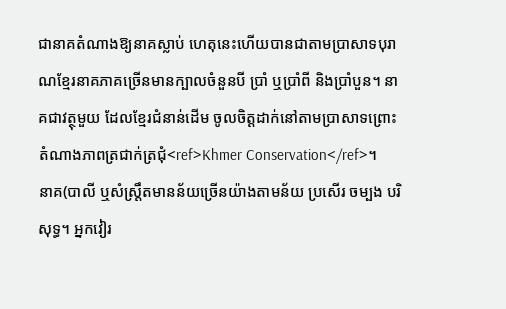ជានាគតំណាងឱ្យនាគស្លាប់ ហេតុនេះហើយបានជាតាមប្រាសាទបុរាណខ្មែរនាគភាគច្រើនមានក្បាលចំនួនបី ប្រាំ ឬប្រាំពី និងប្រាំបួន។ នាគជាវត្ថុមួយ ដែលខ្មែរជំនាន់ដើម ចូលចិត្តដាក់នៅតាមប្រាសាទព្រោះ តំណាងភាពត្រជាក់ត្រជុំ<ref>Khmer Conservation</ref>។
នាគ(បាលី ឬសំស្រ្តឹតមានន័យច្រើនយ៉ាងតាមន័យ ប្រសើរ ចម្បង បរិសុទ្ធ។ អ្នកវៀរ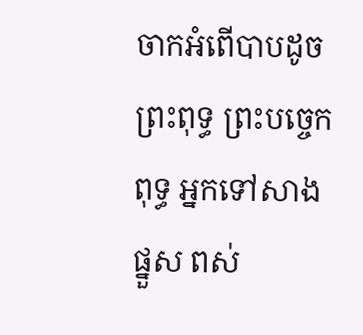ចាកអំពើបាបដូចព្រះពុទ្ធ ព្រះបច្ចេកពុទ្ធ អ្នកទៅសាងផ្នួស ពស់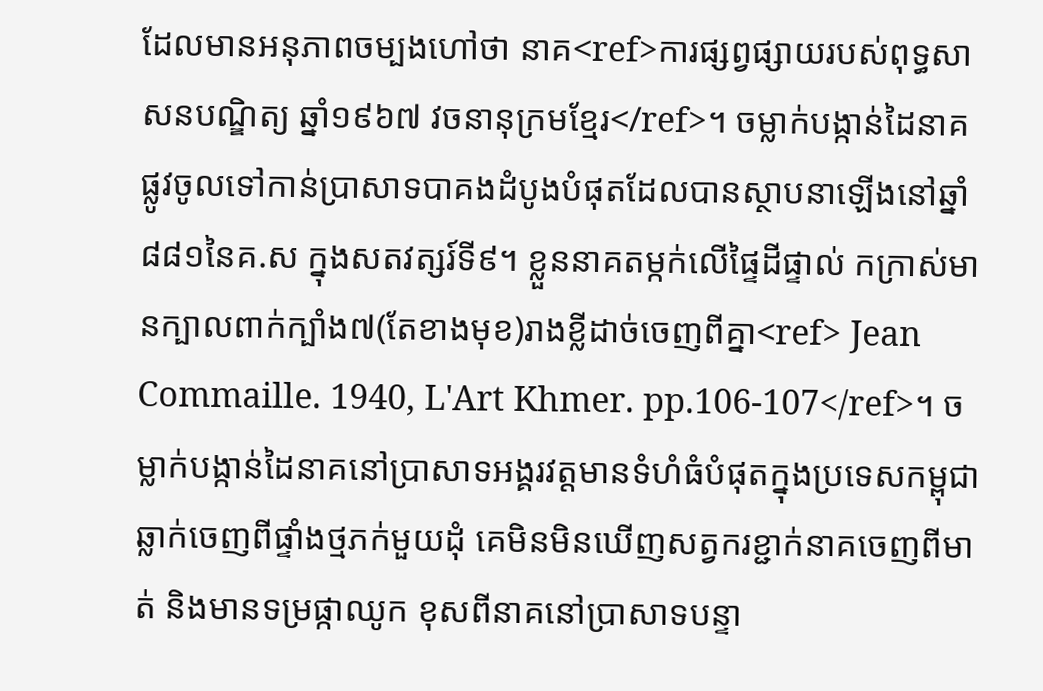ដែលមានអនុភាពចម្បងហៅថា នាគ<ref>ការផ្សព្វផ្សាយរបស់ពុទ្ធសាសនបណ្ឌិត្យ ឆ្នាំ១៩៦៧ វចនានុក្រមខ្មែរ</ref>។ ចម្លាក់បង្កាន់ដៃនាគផ្លូវចូលទៅកាន់ប្រាសាទបាគងដំបូងបំផុតដែលបានស្ថាបនាឡើងនៅឆ្នាំ៨៨១នៃគ.ស ក្នុងសតវត្សរ៍ទី៩។ ខ្លួននាគតម្កក់លើផ្ទៃដីផ្ទាល់ កក្រាស់មានក្បាលពាក់ក្បាំង៧(តែខាងមុខ)រាងខ្លីដាច់ចេញពីគ្នា<ref> Jean Commaille. 1940, L'Art Khmer. pp.106-107</ref>។ ចម្លាក់បង្កាន់ដៃនាគនៅប្រាសាទអង្គរវត្តមានទំហំធំបំផុតក្នុងប្រទេសកម្ពុជាឆ្លាក់ចេញពីផ្ទាំងថ្មភក់មួយដុំ គេមិនមិនឃើញសត្វករខ្ជាក់នាគចេញពីមាត់ និងមានទម្រផ្កាឈូក ខុសពីនាគនៅប្រាសាទបន្ទា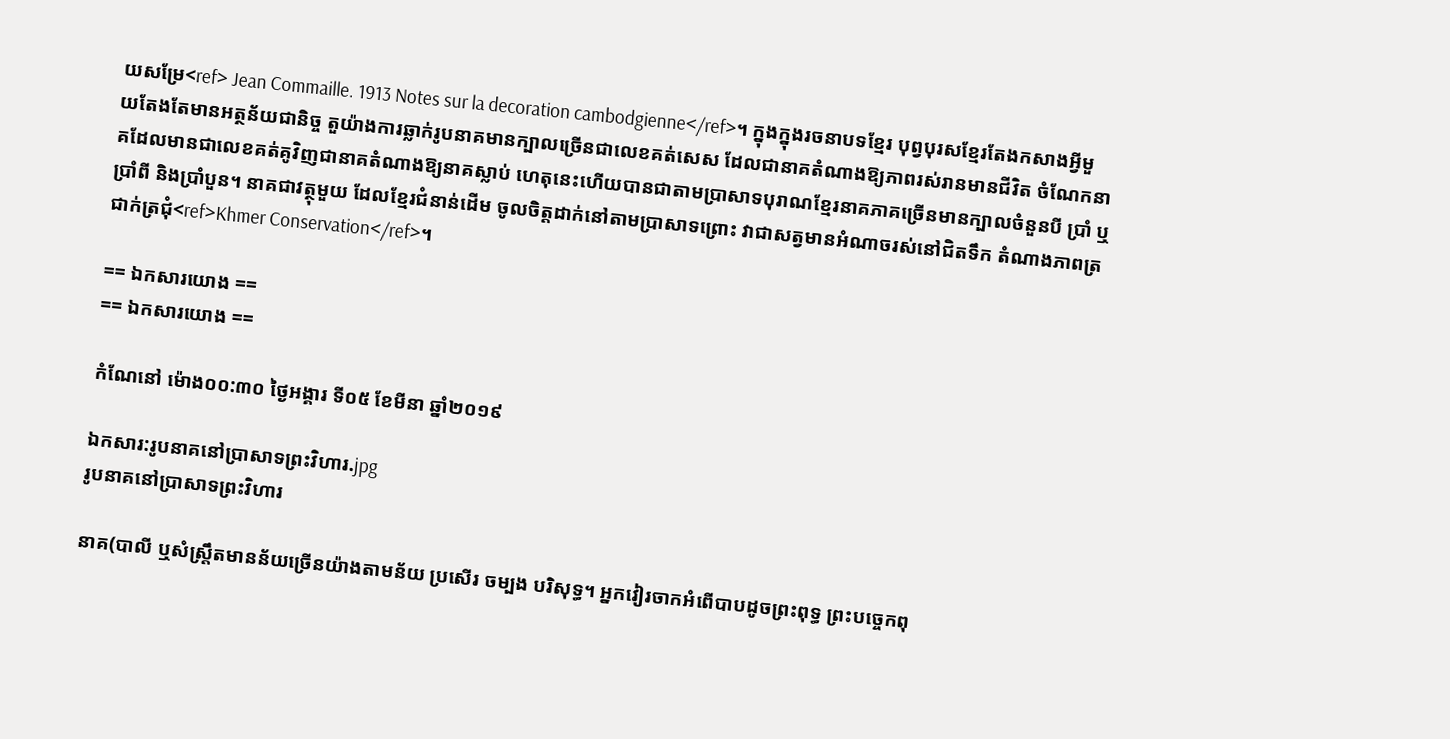យសម្រែ<ref> Jean Commaille. 1913 Notes sur la decoration cambodgienne</ref>។ ក្នុងក្នុងរចនាបទខ្មែរ បុព្វបុរសខ្មែរតែងកសាងអ្វីមួយតែងតែមានអត្ថន័យជានិច្ច តួយ៉ាងការឆ្លាក់រូបនាគមានក្បាលច្រើនជាលេខគត់សេស ដែលជានាគតំណាងឱ្យភាពរស់រានមានជីវិត ចំណែកនាគដែលមានជាលេខគត់គូវិញជានាគតំណាងឱ្យនាគស្លាប់ ហេតុនេះហើយបានជាតាមប្រាសាទបុរាណខ្មែរនាគភាគច្រើនមានក្បាលចំនួនបី ប្រាំ ឬប្រាំពី និងប្រាំបួន។ នាគជាវត្ថុមួយ ដែលខ្មែរជំនាន់ដើម ចូលចិត្តដាក់នៅតាមប្រាសាទព្រោះ វាជាសត្វមានអំណាចរស់នៅជិតទឹក តំណាងភាពត្រជាក់ត្រជុំ<ref>Khmer Conservation</ref>។

== ឯកសារយោង ==
== ឯកសារយោង ==

កំណែនៅ ម៉ោង០០:៣០ ថ្ងៃអង្គារ ទី០៥ ខែមីនា ឆ្នាំ២០១៩

ឯកសារ:រូបនាគនៅប្រាសាទព្រះវិហារ.jpg
រូបនាគនៅប្រាសាទព្រះវិហារ

នាគ(បាលី ឬសំស្រ្តឹតមានន័យច្រើនយ៉ាងតាមន័យ ប្រសើរ ចម្បង បរិសុទ្ធ។ អ្នកវៀរចាកអំពើបាបដូចព្រះពុទ្ធ ព្រះបច្ចេកពុ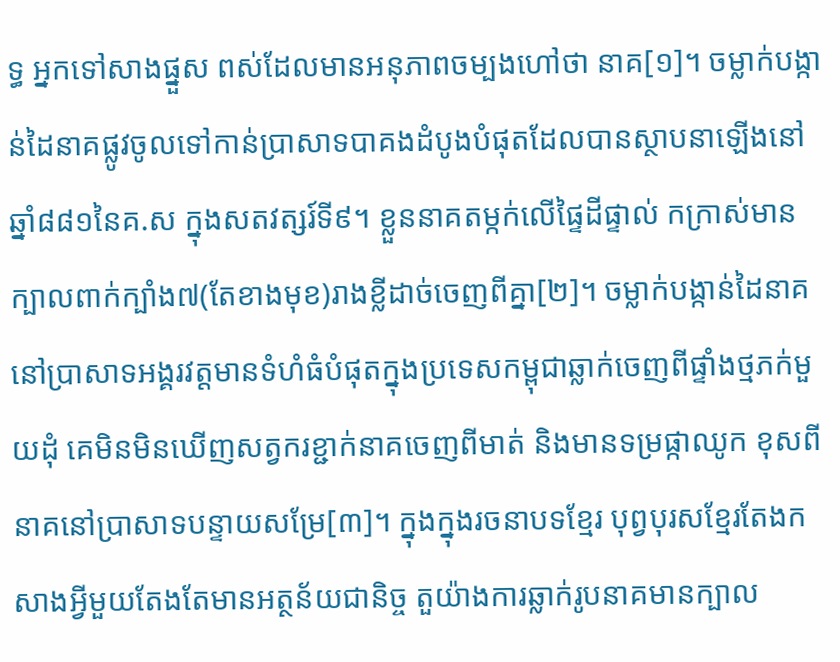ទ្ធ អ្នកទៅសាងផ្នួស ពស់ដែលមានអនុភាពចម្បងហៅថា នាគ[១]។ ចម្លាក់បង្កាន់ដៃនាគផ្លូវចូលទៅកាន់ប្រាសាទបាគងដំបូងបំផុតដែលបានស្ថាបនាឡើងនៅឆ្នាំ៨៨១នៃគ.ស ក្នុងសតវត្សរ៍ទី៩។ ខ្លួននាគតម្កក់លើផ្ទៃដីផ្ទាល់ កក្រាស់មានក្បាលពាក់ក្បាំង៧(តែខាងមុខ)រាងខ្លីដាច់ចេញពីគ្នា[២]។ ចម្លាក់បង្កាន់ដៃនាគនៅប្រាសាទអង្គរវត្តមានទំហំធំបំផុតក្នុងប្រទេសកម្ពុជាឆ្លាក់ចេញពីផ្ទាំងថ្មភក់មួយដុំ គេមិនមិនឃើញសត្វករខ្ជាក់នាគចេញពីមាត់ និងមានទម្រផ្កាឈូក ខុសពីនាគនៅប្រាសាទបន្ទាយសម្រែ[៣]។ ក្នុងក្នុងរចនាបទខ្មែរ បុព្វបុរសខ្មែរតែងកសាងអ្វីមួយតែងតែមានអត្ថន័យជានិច្ច តួយ៉ាងការឆ្លាក់រូបនាគមានក្បាល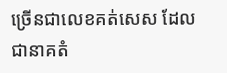ច្រើនជាលេខគត់សេស ដែលជានាគតំ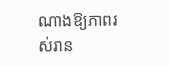ណាងឱ្យភាពរស់រាន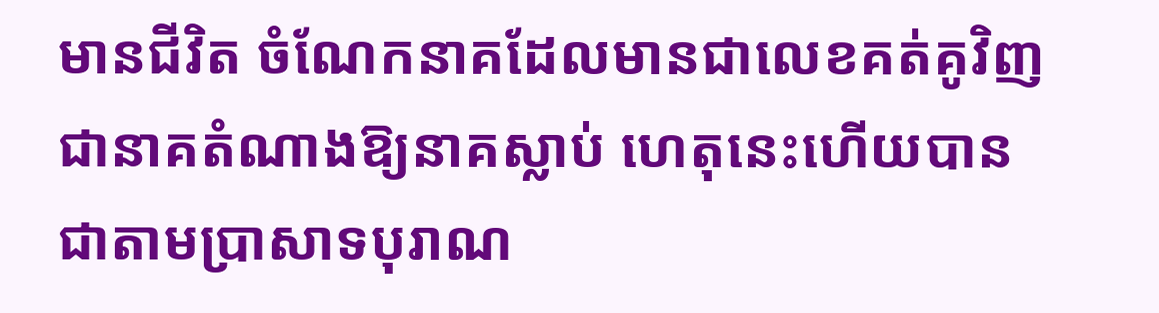មានជីវិត ចំណែកនាគដែលមានជាលេខគត់គូវិញជានាគតំណាងឱ្យនាគស្លាប់ ហេតុនេះហើយបានជាតាមប្រាសាទបុរាណ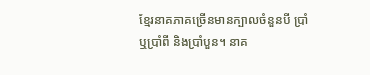ខ្មែរនាគភាគច្រើនមានក្បាលចំនួនបី ប្រាំ ឬប្រាំពី និងប្រាំបួន។ នាគ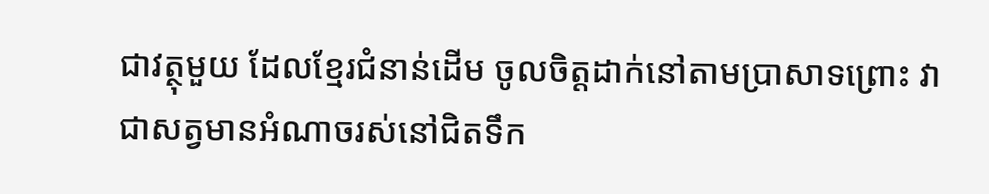ជាវត្ថុមួយ ដែលខ្មែរជំនាន់ដើម ចូលចិត្តដាក់នៅតាមប្រាសាទព្រោះ វាជាសត្វមានអំណាចរស់នៅជិតទឹក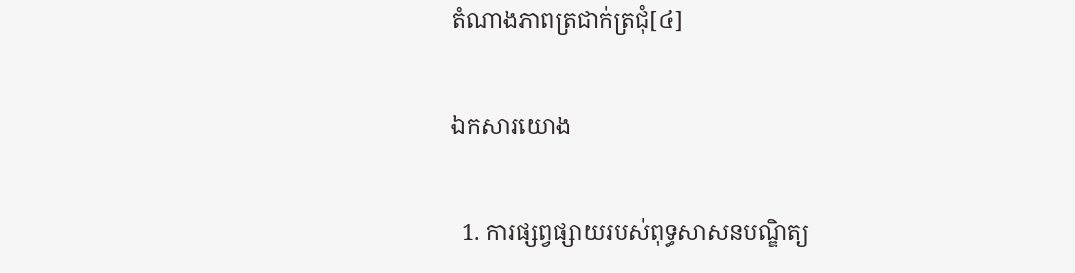តំណាងភាពត្រជាក់ត្រជុំ[៤]

ឯកសារយោង

  1. ការផ្សព្វផ្សាយរបស់ពុទ្ធសាសនបណ្ឌិត្យ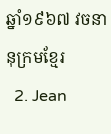ឆ្នាំ១៩៦៧ វចនានុក្រមខ្មែរ
  2. Jean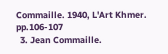Commaille. 1940, L'Art Khmer. pp.106-107
  3. Jean Commaille.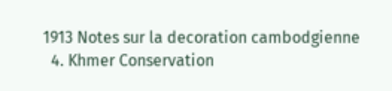1913 Notes sur la decoration cambodgienne
  4. Khmer Conservation